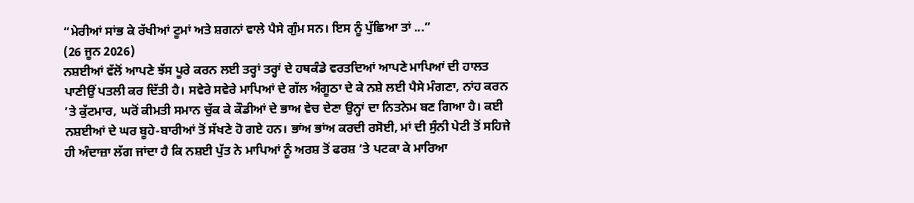“ਮੇਰੀਆਂ ਸਾਂਭ ਕੇ ਰੱਖੀਆਂ ਟੂਮਾਂ ਅਤੇ ਸ਼ਗਨਾਂ ਵਾਲੇ ਪੈਸੇ ਗੁੰਮ ਸਨ। ਇਸ ਨੂੰ ਪੁੱਛਿਆ ਤਾਂ ...”
(26 ਜੂਨ 2026)
ਨਸ਼ਈਆਂ ਵੱਲੋਂ ਆਪਣੇ ਝੱਸ ਪੂਰੇ ਕਰਨ ਲਈ ਤਰ੍ਹਾਂ ਤਰ੍ਹਾਂ ਦੇ ਹਥਕੰਡੇ ਵਰਤਦਿਆਂ ਆਪਣੇ ਮਾਪਿਆਂ ਦੀ ਹਾਲਤ ਪਾਣੀਉਂ ਪਤਲੀ ਕਰ ਦਿੱਤੀ ਹੈ। ਸਵੇਰੇ ਸਵੇਰੇ ਮਾਪਿਆਂ ਦੇ ਗੱਲ ਅੰਗੂਠਾ ਦੇ ਕੇ ਨਸ਼ੇ ਲਈ ਪੈਸੇ ਮੰਗਣਾ, ਨਾਂਹ ਕਰਨ ’ਤੇ ਕੁੱਟਮਾਰ, ਘਰੋਂ ਕੀਮਤੀ ਸਮਾਨ ਚੁੱਕ ਕੇ ਕੌਡੀਆਂ ਦੇ ਭਾਅ ਵੇਚ ਦੇਣਾ ਉਨ੍ਹਾਂ ਦਾ ਨਿਤਨੇਮ ਬਣ ਗਿਆ ਹੈ। ਕਈ ਨਸ਼ਈਆਂ ਦੇ ਘਰ ਬੂਹੇ-ਬਾਰੀਆਂ ਤੋਂ ਸੱਖਣੇ ਹੋ ਗਏ ਹਨ। ਭਾਂਅ ਭਾਂਅ ਕਰਦੀ ਰਸੋਈ, ਮਾਂ ਦੀ ਸੁੰਨੀ ਪੇਟੀ ਤੋਂ ਸਹਿਜੇ ਹੀ ਅੰਦਾਜ਼ਾ ਲੱਗ ਜਾਂਦਾ ਹੈ ਕਿ ਨਸ਼ਈ ਪੁੱਤ ਨੇ ਮਾਪਿਆਂ ਨੂੰ ਅਰਸ਼ ਤੋਂ ਫਰਸ਼ ’ਤੇ ਪਟਕਾ ਕੇ ਮਾਰਿਆ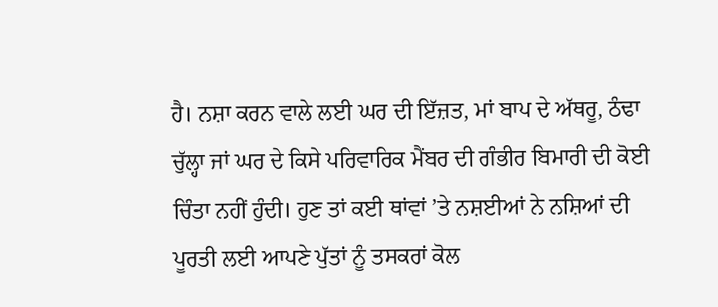ਹੈ। ਨਸ਼ਾ ਕਰਨ ਵਾਲੇ ਲਈ ਘਰ ਦੀ ਇੱਜ਼ਤ, ਮਾਂ ਬਾਪ ਦੇ ਅੱਥਰੂ, ਠੰਢਾ ਚੁੱਲ੍ਹਾ ਜਾਂ ਘਰ ਦੇ ਕਿਸੇ ਪਰਿਵਾਰਿਕ ਮੈਂਬਰ ਦੀ ਗੰਭੀਰ ਬਿਮਾਰੀ ਦੀ ਕੋਈ ਚਿੰਤਾ ਨਹੀਂ ਹੁੰਦੀ। ਹੁਣ ਤਾਂ ਕਈ ਥਾਂਵਾਂ ’ਤੇ ਨਸ਼ਈਆਂ ਨੇ ਨਸ਼ਿਆਂ ਦੀ ਪੂਰਤੀ ਲਈ ਆਪਣੇ ਪੁੱਤਾਂ ਨੂੰ ਤਸਕਰਾਂ ਕੋਲ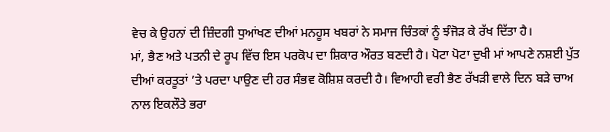ਵੇਚ ਕੇ ਉਹਨਾਂ ਦੀ ਜ਼ਿੰਦਗੀ ਧੁਆਂਖਣ ਦੀਆਂ ਮਨਹੂਸ ਖਬਰਾਂ ਨੇ ਸਮਾਜ ਚਿੰਤਕਾਂ ਨੂੰ ਝੰਜੋੜ ਕੇ ਰੱਖ ਦਿੱਤਾ ਹੈ।
ਮਾਂ, ਭੈਣ ਅਤੇ ਪਤਨੀ ਦੇ ਰੂਪ ਵਿੱਚ ਇਸ ਪਰਕੋਪ ਦਾ ਸ਼ਿਕਾਰ ਔਰਤ ਬਣਦੀ ਹੈ। ਪੋਟਾ ਪੋਟਾ ਦੁਖੀ ਮਾਂ ਆਪਣੇ ਨਸ਼ਈ ਪੁੱਤ ਦੀਆਂ ਕਰਤੂਤਾਂ ’ਤੇ ਪਰਦਾ ਪਾਉਣ ਦੀ ਹਰ ਸੰਭਵ ਕੋਸ਼ਿਸ਼ ਕਰਦੀ ਹੈ। ਵਿਆਹੀ ਵਰੀ ਭੈਣ ਰੱਖੜੀ ਵਾਲੇ ਦਿਨ ਬੜੇ ਚਾਅ ਨਾਲ ਇਕਲੌਤੇ ਭਰਾ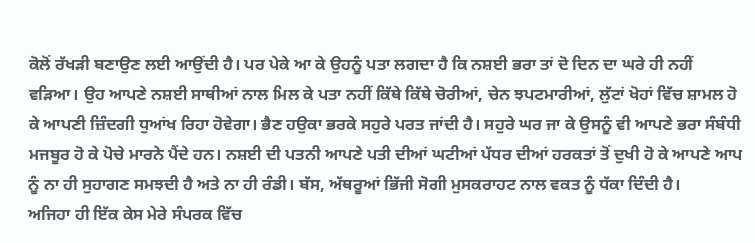ਕੋਲੋਂ ਰੱਖੜੀ ਬਣਾਉਣ ਲਈ ਆਉਂਦੀ ਹੈ। ਪਰ ਪੇਕੇ ਆ ਕੇ ਉਹਨੂੰ ਪਤਾ ਲਗਦਾ ਹੈ ਕਿ ਨਸ਼ਈ ਭਰਾ ਤਾਂ ਦੋ ਦਿਨ ਦਾ ਘਰੇ ਹੀ ਨਹੀਂ ਵੜਿਆ। ਉਹ ਆਪਣੇ ਨਸ਼ਈ ਸਾਥੀਆਂ ਨਾਲ ਮਿਲ ਕੇ ਪਤਾ ਨਹੀਂ ਕਿੱਥੇ ਕਿੱਥੇ ਚੋਰੀਆਂ, ਚੇਨ ਝਪਟਮਾਰੀਆਂ, ਲੁੱਟਾਂ ਖੋਹਾਂ ਵਿੱਚ ਸ਼ਾਮਲ ਹੋ ਕੇ ਆਪਣੀ ਜ਼ਿੰਦਗੀ ਧੁਆਂਖ ਰਿਹਾ ਹੋਵੇਗਾ। ਭੈਣ ਹਉਕਾ ਭਰਕੇ ਸਹੁਰੇ ਪਰਤ ਜਾਂਦੀ ਹੈ। ਸਹੁਰੇ ਘਰ ਜਾ ਕੇ ਉਸਨੂੰ ਵੀ ਆਪਣੇ ਭਰਾ ਸੰਬੰਧੀ ਮਜਬੂਰ ਹੋ ਕੇ ਪੋਚੇ ਮਾਰਨੇ ਪੈਂਦੇ ਹਨ। ਨਸ਼ਈ ਦੀ ਪਤਨੀ ਆਪਣੇ ਪਤੀ ਦੀਆਂ ਘਟੀਆਂ ਪੱਧਰ ਦੀਆਂ ਹਰਕਤਾਂ ਤੋਂ ਦੁਖੀ ਹੋ ਕੇ ਆਪਣੇ ਆਪ ਨੂੰ ਨਾ ਹੀ ਸੁਹਾਗਣ ਸਮਝਦੀ ਹੈ ਅਤੇ ਨਾ ਹੀ ਰੰਡੀ। ਬੱਸ, ਅੱਥਰੂਆਂ ਭਿੱਜੀ ਸੋਗੀ ਮੁਸਕਰਾਹਟ ਨਾਲ ਵਕਤ ਨੂੰ ਧੱਕਾ ਦਿੰਦੀ ਹੈ।
ਅਜਿਹਾ ਹੀ ਇੱਕ ਕੇਸ ਮੇਰੇ ਸੰਪਰਕ ਵਿੱਚ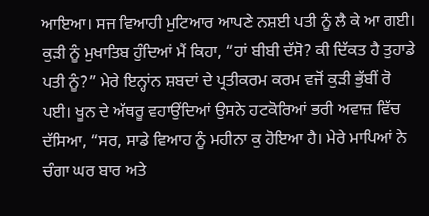ਆਇਆ। ਸਜ ਵਿਆਹੀ ਮੁਟਿਆਰ ਆਪਣੇ ਨਸ਼ਈ ਪਤੀ ਨੂੰ ਲੈ ਕੇ ਆ ਗਈ। ਕੁੜੀ ਨੂੰ ਮੁਖਾਤਿਬ ਹੁੰਦਿਆਂ ਮੈਂ ਕਿਹਾ, “ਹਾਂ ਬੀਬੀ ਦੱਸੋ? ਕੀ ਦਿੱਕਤ ਹੈ ਤੁਹਾਡੇ ਪਤੀ ਨੂੰ?” ਮੇਰੇ ਇਨ੍ਹਾਂਨ ਸ਼ਬਦਾਂ ਦੇ ਪ੍ਰਤੀਕਰਮ ਕਰਮ ਵਜੋਂ ਕੁੜੀ ਭੁੱਬੀਂ ਰੋ ਪਈ। ਖੂਨ ਦੇ ਅੱਥਰੂ ਵਹਾਉਂਦਿਆਂ ਉਸਨੇ ਹਟਕੋਰਿਆਂ ਭਰੀ ਅਵਾਜ਼ ਵਿੱਚ ਦੱਸਿਆ, “ਸਰ, ਸਾਡੇ ਵਿਆਹ ਨੂੰ ਮਹੀਨਾ ਕੁ ਹੋਇਆ ਹੈ। ਮੇਰੇ ਮਾਪਿਆਂ ਨੇ ਚੰਗਾ ਘਰ ਬਾਰ ਅਤੇ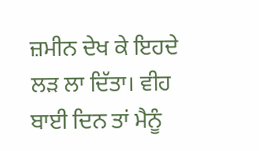ਜ਼ਮੀਨ ਦੇਖ ਕੇ ਇਹਦੇ ਲੜ ਲਾ ਦਿੱਤਾ। ਵੀਹ ਬਾਈ ਦਿਨ ਤਾਂ ਮੈਨੂੰ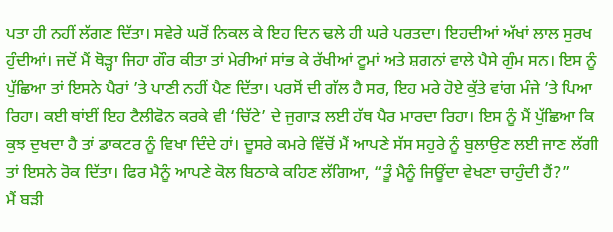ਪਤਾ ਹੀ ਨਹੀਂ ਲੱਗਣ ਦਿੱਤਾ। ਸਵੇਰੇ ਘਰੋਂ ਨਿਕਲ ਕੇ ਇਹ ਦਿਨ ਢਲੇ ਹੀ ਘਰੇ ਪਰਤਦਾ। ਇਹਦੀਆਂ ਅੱਖਾਂ ਲਾਲ ਸੁਰਖ ਹੁੰਦੀਆਂ। ਜਦੋਂ ਮੈਂ ਥੋੜ੍ਹਾ ਜਿਹਾ ਗੌਰ ਕੀਤਾ ਤਾਂ ਮੇਰੀਆਂ ਸਾਂਭ ਕੇ ਰੱਖੀਆਂ ਟੂਮਾਂ ਅਤੇ ਸ਼ਗਨਾਂ ਵਾਲੇ ਪੈਸੇ ਗੁੰਮ ਸਨ। ਇਸ ਨੂੰ ਪੁੱਛਿਆ ਤਾਂ ਇਸਨੇ ਪੈਰਾਂ ’ਤੇ ਪਾਣੀ ਨਹੀਂ ਪੈਣ ਦਿੱਤਾ। ਪਰਸੋਂ ਦੀ ਗੱਲ ਹੈ ਸਰ, ਇਹ ਮਰੇ ਹੋਏ ਕੁੱਤੇ ਵਾਂਗ ਮੰਜੇ ’ਤੇ ਪਿਆ ਰਿਹਾ। ਕਈ ਥਾਂਈਂ ਇਹ ਟੈਲੀਫੋਨ ਕਰਕੇ ਵੀ ‘ਚਿੱਟੇ’ ਦੇ ਜੁਗਾੜ ਲਈ ਹੱਥ ਪੈਰ ਮਾਰਦਾ ਰਿਹਾ। ਇਸ ਨੂੰ ਮੈਂ ਪੁੱਛਿਆ ਕਿ ਕੁਝ ਦੁਖਦਾ ਹੈ ਤਾਂ ਡਾਕਟਰ ਨੂੰ ਵਿਖਾ ਦਿੰਦੇ ਹਾਂ। ਦੂਸਰੇ ਕਮਰੇ ਵਿੱਚੋਂ ਮੈਂ ਆਪਣੇ ਸੱਸ ਸਹੁਰੇ ਨੂੰ ਬੁਲਾਉਣ ਲਈ ਜਾਣ ਲੱਗੀ ਤਾਂ ਇਸਨੇ ਰੋਕ ਦਿੱਤਾ। ਫਿਰ ਮੈਨੂੰ ਆਪਣੇ ਕੋਲ ਬਿਠਾਕੇ ਕਹਿਣ ਲੱਗਿਆ, “ਤੂੰ ਮੈਨੂੰ ਜਿਊਂਦਾ ਵੇਖਣਾ ਚਾਹੁੰਦੀ ਹੈਂ?”
ਮੈਂ ਬੜੀ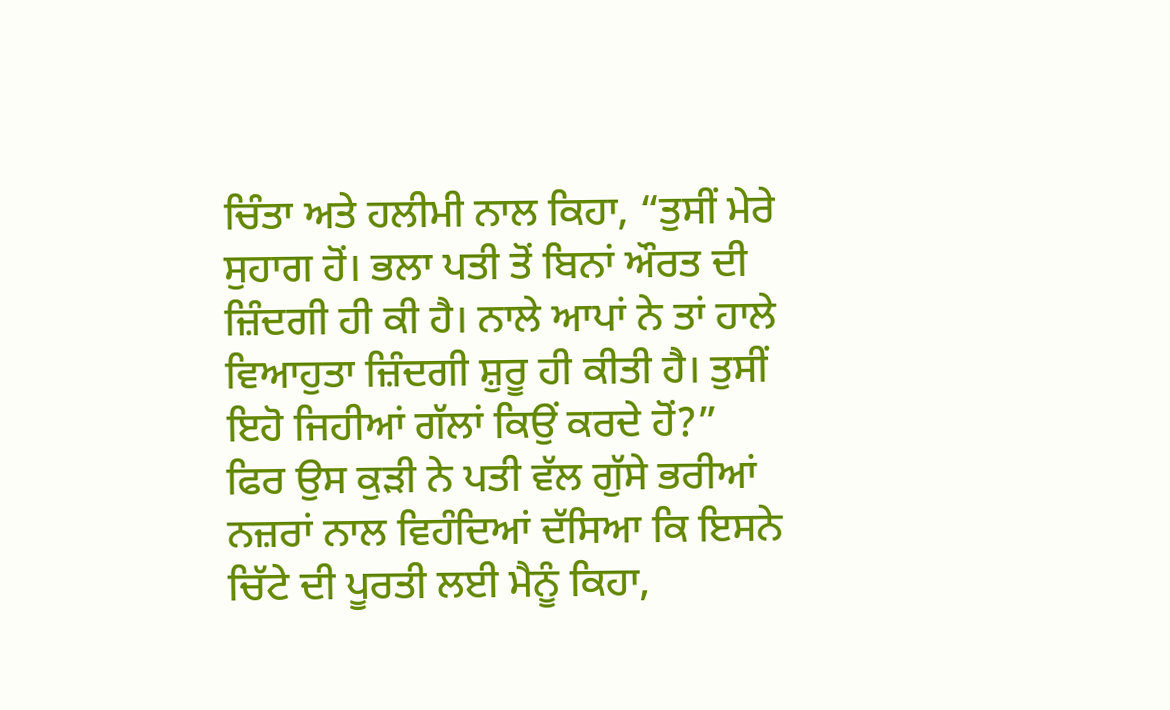ਚਿੰਤਾ ਅਤੇ ਹਲੀਮੀ ਨਾਲ ਕਿਹਾ, “ਤੁਸੀਂ ਮੇਰੇ ਸੁਹਾਗ ਹੋਂ। ਭਲਾ ਪਤੀ ਤੋਂ ਬਿਨਾਂ ਔਰਤ ਦੀ ਜ਼ਿੰਦਗੀ ਹੀ ਕੀ ਹੈ। ਨਾਲੇ ਆਪਾਂ ਨੇ ਤਾਂ ਹਾਲੇ ਵਿਆਹੁਤਾ ਜ਼ਿੰਦਗੀ ਸ਼ੁਰੂ ਹੀ ਕੀਤੀ ਹੈ। ਤੁਸੀਂ ਇਹੋ ਜਿਹੀਆਂ ਗੱਲਾਂ ਕਿਉਂ ਕਰਦੇ ਹੋਂ?”
ਫਿਰ ਉਸ ਕੁੜੀ ਨੇ ਪਤੀ ਵੱਲ ਗੁੱਸੇ ਭਰੀਆਂ ਨਜ਼ਰਾਂ ਨਾਲ ਵਿਹੰਦਿਆਂ ਦੱਸਿਆ ਕਿ ਇਸਨੇ ਚਿੱਟੇ ਦੀ ਪੂਰਤੀ ਲਈ ਮੈਨੂੰ ਕਿਹਾ,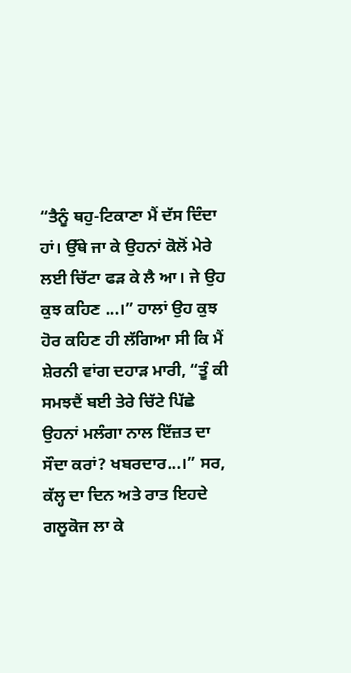“ਤੈਨੂੰ ਥਹੁ-ਟਿਕਾਣਾ ਮੈਂ ਦੱਸ ਦਿੰਦਾ ਹਾਂ। ਉੱਥੇ ਜਾ ਕੇ ਉਹਨਾਂ ਕੋਲੋਂ ਮੇਰੇ ਲਈ ਚਿੱਟਾ ਫੜ ਕੇ ਲੈ ਆ। ਜੇ ਉਹ ਕੁਝ ਕਹਿਣ ...।” ਹਾਲਾਂ ਉਹ ਕੁਝ ਹੋਰ ਕਹਿਣ ਹੀ ਲੱਗਿਆ ਸੀ ਕਿ ਮੈਂ ਸ਼ੇਰਨੀ ਵਾਂਗ ਦਹਾੜ ਮਾਰੀ, “ਤੂੰ ਕੀ ਸਮਝਦੈਂ ਬਈ ਤੇਰੇ ਚਿੱਟੇ ਪਿੱਛੇ ਉਹਨਾਂ ਮਲੰਗਾ ਨਾਲ ਇੱਜ਼ਤ ਦਾ ਸੌਦਾ ਕਰਾਂ? ਖਬਰਦਾਰ...।” ਸਰ, ਕੱਲ੍ਹ ਦਾ ਦਿਨ ਅਤੇ ਰਾਤ ਇਹਦੇ ਗਲੂਕੋਜ ਲਾ ਕੇ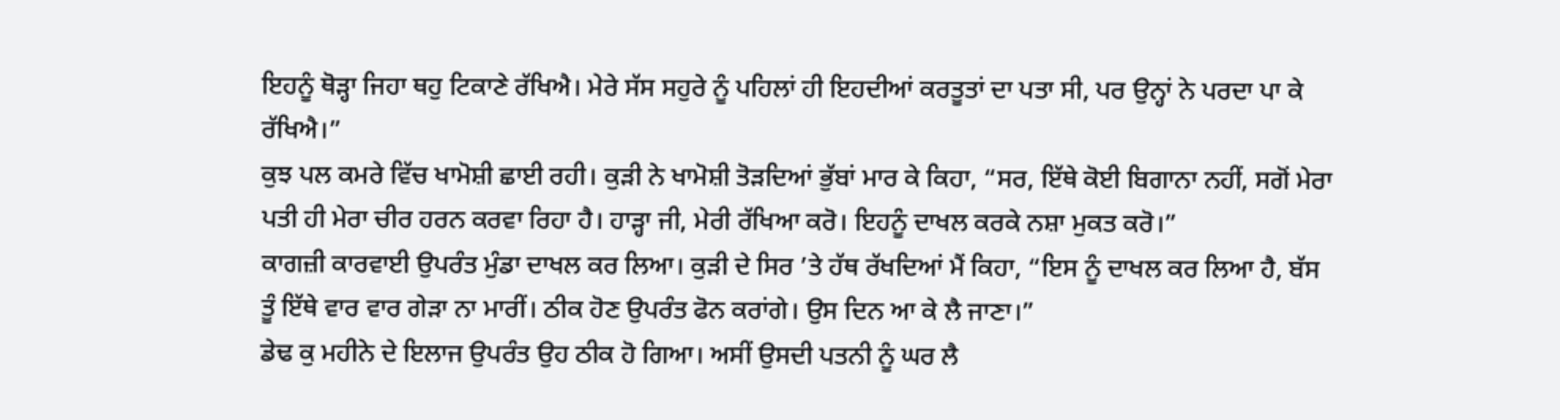ਇਹਨੂੰ ਥੋੜ੍ਹਾ ਜਿਹਾ ਥਹੁ ਟਿਕਾਣੇ ਰੱਖਿਐ। ਮੇਰੇ ਸੱਸ ਸਹੁਰੇ ਨੂੰ ਪਹਿਲਾਂ ਹੀ ਇਹਦੀਆਂ ਕਰਤੂਤਾਂ ਦਾ ਪਤਾ ਸੀ, ਪਰ ਉਨ੍ਹਾਂ ਨੇ ਪਰਦਾ ਪਾ ਕੇ ਰੱਖਿਐ।”
ਕੁਝ ਪਲ ਕਮਰੇ ਵਿੱਚ ਖਾਮੋਸ਼ੀ ਛਾਈ ਰਹੀ। ਕੁੜੀ ਨੇ ਖਾਮੋਸ਼ੀ ਤੋੜਦਿਆਂ ਭੁੱਬਾਂ ਮਾਰ ਕੇ ਕਿਹਾ, “ਸਰ, ਇੱਥੇ ਕੋਈ ਬਿਗਾਨਾ ਨਹੀਂ, ਸਗੋਂ ਮੇਰਾ ਪਤੀ ਹੀ ਮੇਰਾ ਚੀਰ ਹਰਨ ਕਰਵਾ ਰਿਹਾ ਹੈ। ਹਾੜ੍ਹਾ ਜੀ, ਮੇਰੀ ਰੱਖਿਆ ਕਰੋ। ਇਹਨੂੰ ਦਾਖਲ ਕਰਕੇ ਨਸ਼ਾ ਮੁਕਤ ਕਰੋ।”
ਕਾਗਜ਼ੀ ਕਾਰਵਾਈ ਉਪਰੰਤ ਮੁੰਡਾ ਦਾਖਲ ਕਰ ਲਿਆ। ਕੁੜੀ ਦੇ ਸਿਰ ’ਤੇ ਹੱਥ ਰੱਖਦਿਆਂ ਮੈਂ ਕਿਹਾ, “ਇਸ ਨੂੰ ਦਾਖਲ ਕਰ ਲਿਆ ਹੈ, ਬੱਸ ਤੂੰ ਇੱਥੇ ਵਾਰ ਵਾਰ ਗੇੜਾ ਨਾ ਮਾਰੀਂ। ਠੀਕ ਹੋਣ ਉਪਰੰਤ ਫੋਨ ਕਰਾਂਗੇ। ਉਸ ਦਿਨ ਆ ਕੇ ਲੈ ਜਾਣਾ।”
ਡੇਢ ਕੁ ਮਹੀਨੇ ਦੇ ਇਲਾਜ ਉਪਰੰਤ ਉਹ ਠੀਕ ਹੋ ਗਿਆ। ਅਸੀਂ ਉਸਦੀ ਪਤਨੀ ਨੂੰ ਘਰ ਲੈ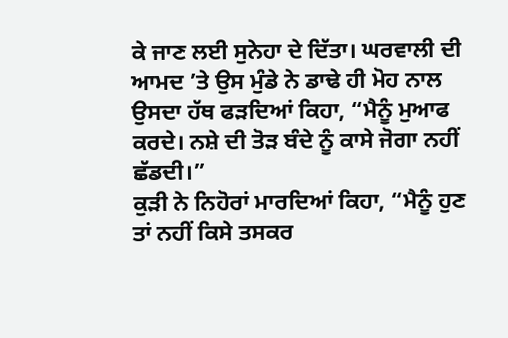ਕੇ ਜਾਣ ਲਈ ਸੁਨੇਹਾ ਦੇ ਦਿੱਤਾ। ਘਰਵਾਲੀ ਦੀ ਆਮਦ ’ਤੇ ਉਸ ਮੁੰਡੇ ਨੇ ਡਾਢੇ ਹੀ ਮੋਹ ਨਾਲ ਉਸਦਾ ਹੱਥ ਫੜਦਿਆਂ ਕਿਹਾ, “ਮੈਨੂੰ ਮੁਆਫ ਕਰਦੇ। ਨਸ਼ੇ ਦੀ ਤੋੜ ਬੰਦੇ ਨੂੰ ਕਾਸੇ ਜੋਗਾ ਨਹੀਂ ਛੱਡਦੀ।”
ਕੁੜੀ ਨੇ ਨਿਹੋਰਾਂ ਮਾਰਦਿਆਂ ਕਿਹਾ, “ਮੈਨੂੰ ਹੁਣ ਤਾਂ ਨਹੀਂ ਕਿਸੇ ਤਸਕਰ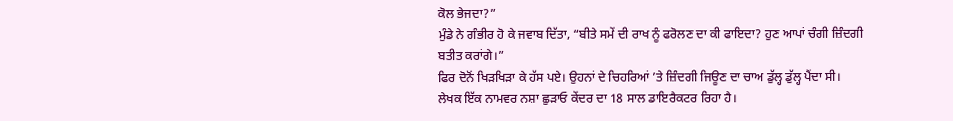ਕੋਲ ਭੇਜਦਾ?”
ਮੁੰਡੇ ਨੇ ਗੰਭੀਰ ਹੋ ਕੇ ਜਵਾਬ ਦਿੱਤਾ, “ਬੀਤੇ ਸਮੇਂ ਦੀ ਰਾਖ ਨੂੰ ਫਰੋਲਣ ਦਾ ਕੀ ਫਾਇਦਾ? ਹੁਣ ਆਪਾਂ ਚੰਗੀ ਜ਼ਿੰਦਗੀ ਬਤੀਤ ਕਰਾਂਗੇ।”
ਫਿਰ ਦੋਨੋਂ ਖਿੜਖਿੜਾ ਕੇ ਹੱਸ ਪਏ। ਉਹਨਾਂ ਦੇ ਚਿਹਰਿਆਂ ’ਤੇ ਜ਼ਿੰਦਗੀ ਜਿਊਣ ਦਾ ਚਾਅ ਡੁੱਲ੍ਹ ਡੁੱਲ੍ਹ ਪੈਂਦਾ ਸੀ।
ਲੇਖਕ ਇੱਕ ਨਾਮਵਰ ਨਸ਼ਾ ਛੁੜਾਓ ਕੇਂਦਰ ਦਾ 18 ਸਾਲ ਡਾਇਰੈਕਟਰ ਰਿਹਾ ਹੈ।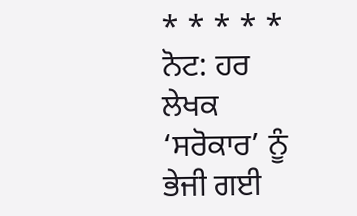* * * * *
ਨੋਟ: ਹਰ ਲੇਖਕ ‘ਸਰੋਕਾਰ’ ਨੂੰ ਭੇਜੀ ਗਈ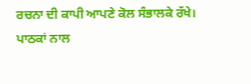ਰਚਨਾ ਦੀ ਕਾਪੀ ਆਪਣੇ ਕੋਲ ਸੰਭਾਲਕੇ ਰੱਖੇ।
ਪਾਠਕਾਂ ਨਾਲ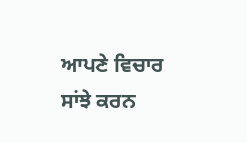ਆਪਣੇ ਵਿਚਾਰ ਸਾਂਝੇ ਕਰਨ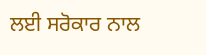ਲਈ ਸਰੋਕਾਰ ਨਾਲ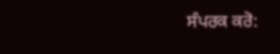ਸੰਪਰਕ ਕਰੋ: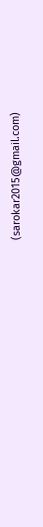(sarokar2015@gmail.com)